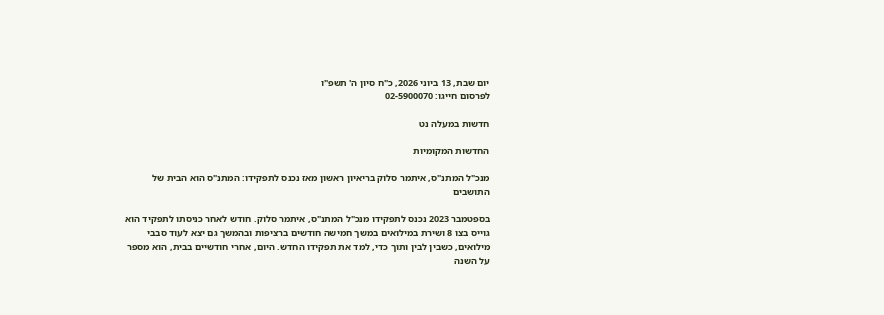יום שבת, 13 ביוני 2026, כ"ח סיון ה' תשפ"ו
לפרסום חייגו: 02-5900070

חדשות במעלה נט

החדשות המקומיות

מנכ"ל המתנ"ס, איתמר סלוק בריאיון ראשון מאז נכנס לתפקידו: המתנ"ס הוא הבית של התושבים

בספטמבר 2023 נכנס לתפקידו מנכ"ל המתנ"ס, איתמר סלוק. חודש לאחר כניסתו לתפקיד הוא גוייס בצו 8 ושירת במילואים במשך חמישה חודשים ברציפות ובהמשך גם יצא לעוד סבבי מילואים, כשבין לבין ותוך כדי, למד את תפקידו החדש. היום, אחרי חודשיים בבית, הוא מספר על השנה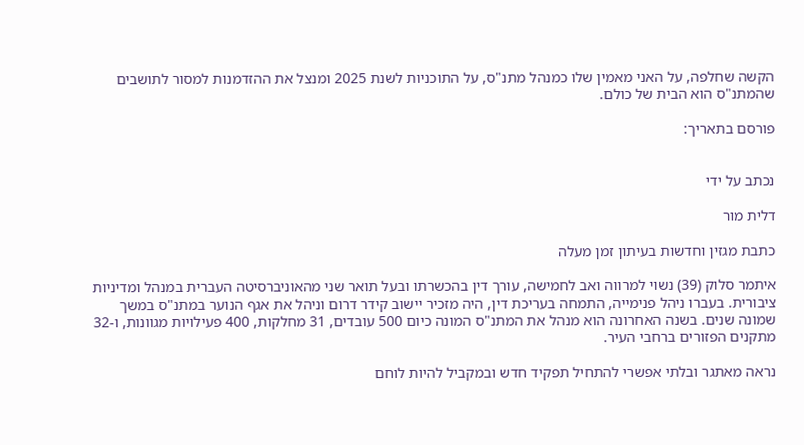הקשה שחלפה, על האני מאמין שלו כמנהל מתנ"ס, על התוכניות לשנת 2025 ומנצל את ההזדמנות למסור לתושבים שהמתנ"ס הוא הבית של כולם.

פורסם בתאריך:


נכתב על ידי

דלית מור

כתבת מגזין וחדשות בעיתון זמן מעלה

איתמר סלוק (39) נשוי למרווה ואב לחמישה, עורך דין בהכשרתו ובעל תואר שני מהאוניברסיטה העברית במנהל ומדיניות ציבורית. בעברו ניהל פנימייה, התמחה בעריכת דין, היה מזכיר יישוב קידר דרום וניהל את אגף הנוער במתנ"ס במשך שמונה שנים. בשנה האחרונה הוא מנהל את המתנ"ס המונה כיום 500 עובדים, 31 מחלקות, 400 פעילויות מגוונות, ו-32 מתקנים הפזורים ברחבי העיר.

נראה מאתגר ובלתי אפשרי להתחיל תפקיד חדש ובמקביל להיות לוחם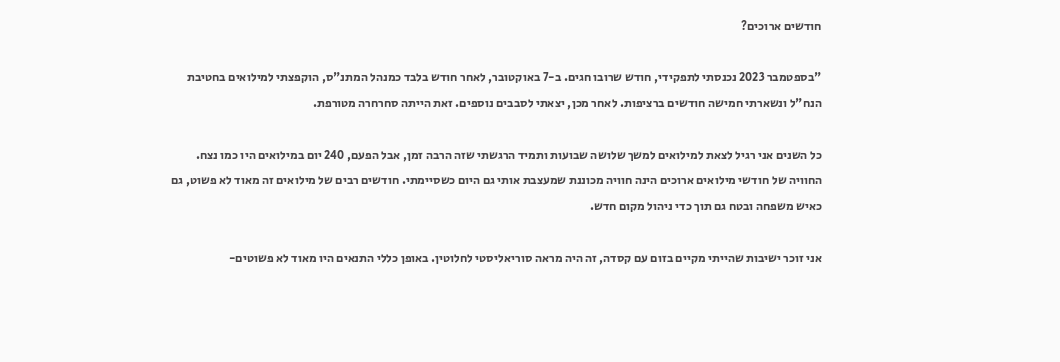חודשים ארוכים?

"בספטמבר 2023 נכנסתי לתפקידי, חודש שרובו חגים. ב-7 באוקטובר, לאחר חודש בלבד כמנהל המתנ"ס, הוקפצתי למילואים בחטיבת הנח"ל ונשארתי חמישה חודשים ברציפות. לאחר מכן, יצאתי לסבבים נוספים. זאת הייתה סחרחרה מטורפת.

כל השנים אני רגיל לצאת למילואים למשך שלושה שבועות ותמיד הרגשתי שזה הרבה זמן, אבל הפעם, 240 יום במילואים היו כמו נצח. החוויה של חודשי מילואים ארוכים הינה חוויה מכוננת שמעצבת אותי גם היום כשסיימתי. חודשים רבים של מילואים זה מאוד לא פשוט, גם כאיש משפחה ובטח גם תוך כדי ניהול מקום חדש.

אני זוכר ישיבות שהייתי מקיים בזום עם קסדה, זה היה מראה סוריאליסטי לחלוטין. באופן כללי התנאים היו מאוד לא פשוטים-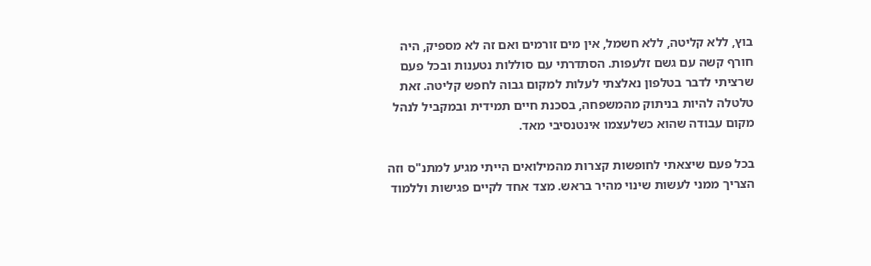בוץ, ללא קליטה, ללא חשמל, אין מים זורמים ואם זה לא מספיק, היה חורף קשה עם גשם זלעפות. הסתדרתי עם סוללות נטענות ובכל פעם שרציתי לדבר בטלפון נאלצתי לעלות למקום גבוה לחפש קליטה. זאת טלטלה להיות בניתוק מהמשפחה, בסכנת חיים תמידית ובמקביל לנהל מקום עבודה שהוא כשלעצמו אינטנסיבי מאד.

בכל פעם שיצאתי לחופשות קצרות מהמילואים הייתי מגיע למתנ"ס וזה הצריך ממני לעשות שינוי מהיר בראש. מצד אחד לקיים פגישות וללמוד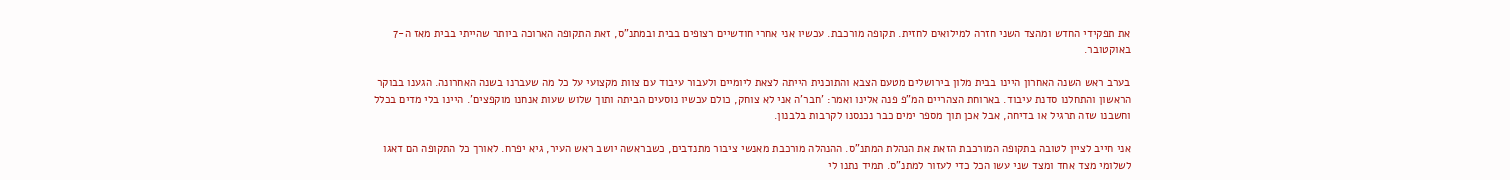את תפקידי החדש ומהצד השני חזרה למילואים לחזית. תקופה מורכבת. עכשיו אני אחרי חודשיים רצופים בבית ובמתנ"ס, זאת התקופה הארוכה ביותר שהייתי בבית מאז ה-7 באוקטובר.

בערב ראש השנה האחרון היינו בבית מלון בירושלים מטעם הצבא והתוכנית הייתה לצאת ליומיים ולעבור עיבוד עם צוות מקצועי על כל מה שעברנו בשנה האחרונה. הגענו בבוקר הראשון והתחלנו סדנת עיבוד. בארוחת הצהריים המ"פ פנה אלינו ואמר: 'חבר'ה אני לא צוחק, כולם עכשיו נוסעים הביתה ותוך שלוש שעות אנחנו מוקפצים'. היינו בלי מדים בכלל וחשבנו שזה תרגיל או בדיחה, אבל אכן תוך מספר ימים כבר נכנסנו לקרבות בלבנון.

אני חייב לציין לטובה בתקופה המורכבת הזאת את הנהלת המתנ"ס. ההנהלה מורכבת מאנשי ציבור מתנדבים, כשבראשה יושב ראש העיר, גיא יפרח. לאורך כל התקופה הם דאגו לשלומי מצד אחד ומצד שני עשו הכל כדי לעזור למתנ"ס. תמיד נתנו לי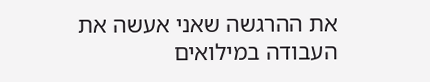את ההרגשה שאני אעשה את העבודה במילואים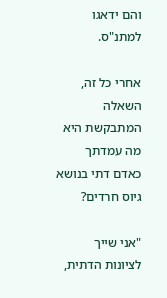והם ידאגו למתנ"ס.

אחרי כל זה, השאלה המתבקשת היא מה עמדתך כאדם דתי בנושא גיוס חרדים?

"אני שייך לציונות הדתית,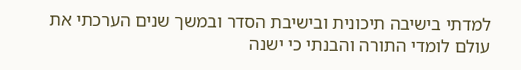למדתי בישיבה תיכונית ובישיבת הסדר ובמשך שנים הערכתי את עולם לומדי התורה והבנתי כי ישנה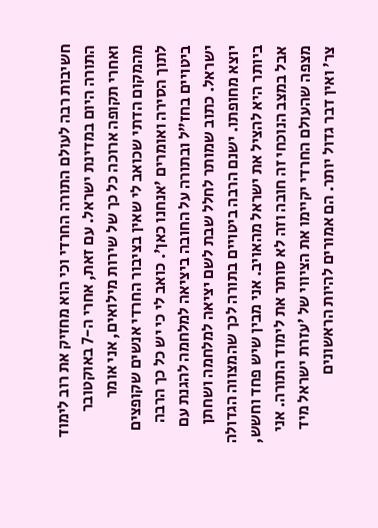חשיבות רבה לעולם התורה החרדי וכי הוא מחזיק את רוב לימוד התורה היום במדינת ישראל. עם זאת, אחרי ה-7 באוקטובר ואחרי תקופה ארוכה כל כך של שירות מילואים, אני אומר מהמקום הדתי שכואב לי שאין בציבור החרדי אנשים שקופצים לתוך הסירה ואומרים 'אנחנו כאן'. כואב לי כי יש כל כך הרבה ביטויים בחז"ל ובתורה על החובה ביציאה למלחמה להגנת עם ישראל. כתוב שמותר לחלל שבת לשם יציאה למלחמה ושחתן יוצא מחופתו. ישנם הרבה ביטויים בתורה לכך שהמצווה הגדולה ביותר היא להציל את ישראל מהאויב. אני מבין שיש פחד וחשש, אבל במצב הנוכחי זה חובה וזה לא סותר את לימוד התורה. אני מצפה שהעולם החרדי יקיימו את הציווי של 'עזרת ישראל מיד צר' ואין דבר גדול יותר. הם אמורים להיות הראשונים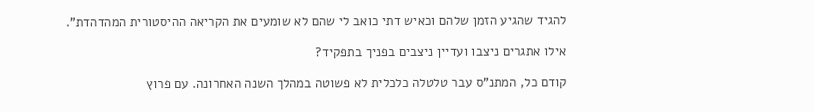להגיד שהגיע הזמן שלהם וכאיש דתי כואב לי שהם לא שומעים את הקריאה ההיסטורית המהדהדת".

אילו אתגרים ניצבו ועדיין ניצבים בפניך בתפקיד?

קודם כל, המתנ"ס עבר טלטלה כלכלית לא פשוטה במהלך השנה האחרונה. עם פרוץ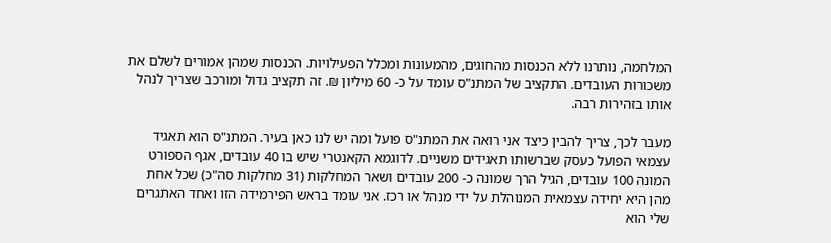המלחמה, נותרנו ללא הכנסות מהחוגים, מהמעונות ומכלל הפעילויות. הכנסות שמהן אמורים לשלם את משכורות העובדים. התקציב של המתנ"ס עומד על כ- 60 מיליון ₪. זה תקציב גדול ומורכב שצריך לנהל אותו בזהירות רבה.

מעבר לכך, צריך להבין כיצד אני רואה את המתנ"ס פועל ומה יש לנו כאן בעיר. המתנ"ס הוא תאגיד עצמאי הפועל כעסק שברשותו תאגידים משניים. לדוגמא הקאנטרי שיש בו 40 עובדים, אגף הספורט המונה 100 עובדים, הגיל הרך שמונה כ- 200 עובדים ושאר המחלקות (31 מחלקות סה"כ) שכל אחת מהן היא יחידה עצמאית המנוהלת על ידי מנהל או רכז. אני עומד בראש הפירמידה הזו ואחד האתגרים שלי הוא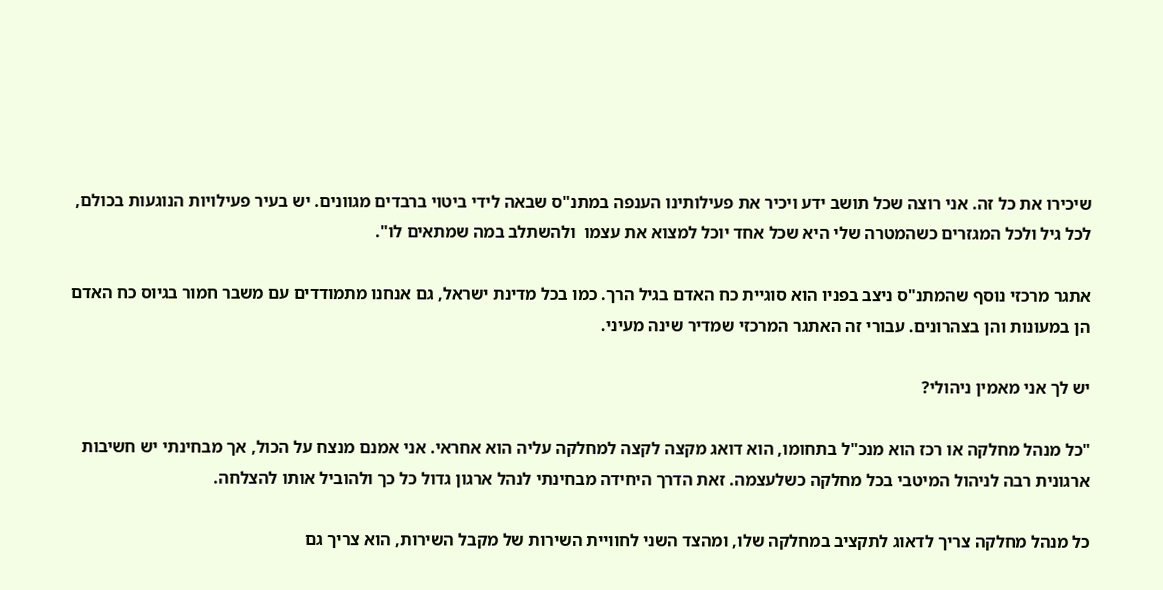שיכירו את כל זה. אני רוצה שכל תושב ידע ויכיר את פעילותינו הענפה במתנ"ס שבאה לידי ביטוי ברבדים מגוונים. יש בעיר פעילויות הנוגעות בכולם, לכל גיל ולכל המגזרים כשהמטרה שלי היא שכל אחד יוכל למצוא את עצמו  ולהשתלב במה שמתאים לו".

אתגר מרכזי נוסף שהמתנ"ס ניצב בפניו הוא סוגיית כח האדם בגיל הרך. כמו בכל מדינת ישראל, גם אנחנו מתמודדים עם משבר חמור בגיוס כח האדם הן במעונות והן בצהרונים. עבורי זה האתגר המרכזי שמדיר שינה מעיני.

יש לך אני מאמין ניהולי?

"כל מנהל מחלקה או רכז הוא מנכ"ל בתחומו, הוא דואג מקצה לקצה למחלקה עליה הוא אחראי. אני אמנם מנצח על הכול, אך מבחינתי יש חשיבות ארגונית רבה לניהול המיטבי בכל מחלקה כשלעצמה. זאת הדרך היחידה מבחינתי לנהל ארגון גדול כל כך ולהוביל אותו להצלחה.

כל מנהל מחלקה צריך לדאוג לתקציב במחלקה שלו, ומהצד השני לחוויית השירות של מקבל השירות, הוא צריך גם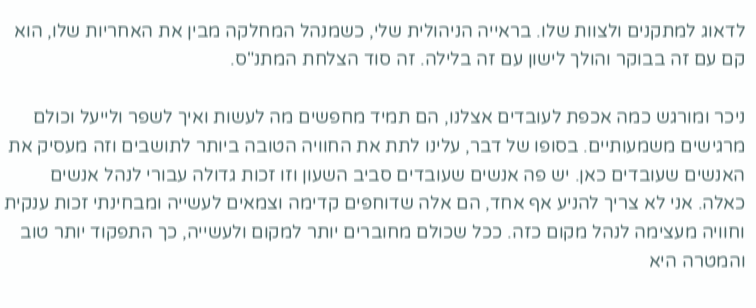לדאוג למתקנים ולצוות שלו. בראייה הניהולית שלי, כשמנהל המחלקה מבין את האחריות שלו, הוא קם עם זה בבוקר והולך לישון עם זה בלילה. זה סוד הצלחת המתנ"ס.

ניכר ומורגש כמה אכפת לעובדים אצלנו, הם תמיד מחפשים מה לעשות ואיך לשפר ולייעל וכולם מרגישים משמעותיים. בסופו של דבר, עלינו לתת את החוויה הטובה ביותר לתושבים וזה מעסיק את האנשים שעובדים כאן. יש פה אנשים שעובדים סביב השעון וזו זכות גדולה עבורי לנהל אנשים כאלה. אני לא צריך להניע אף אחד, הם אלה שדוחפים קדימה וצמאים לעשייה ומבחינתי זכות ענקית וחוויה מעצימה לנהל מקום כזה. ככל שכולם מחוברים יותר למקום ולעשייה, כך התפקוד יותר טוב והמטרה היא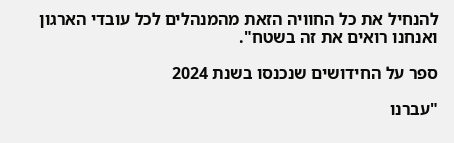להנחיל את כל החוויה הזאת מהמנהלים לכל עובדי הארגון ואנחנו רואים את זה בשטח".

ספר על החידושים שנכנסו בשנת 2024

"עברנו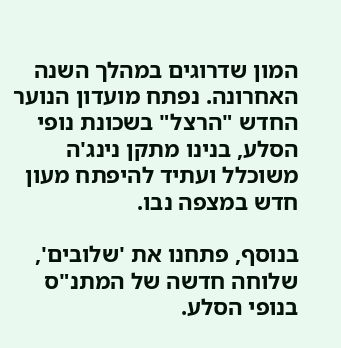המון שדרוגים במהלך השנה האחרונה. נפתח מועדון הנוער החדש "הרצל" בשכונת נופי הסלע, בנינו מתקן נינג'ה משוכלל ועתיד להיפתח מעון חדש במצפה נבו.

בנוסף, פתחנו את 'שלובים', שלוחה חדשה של המתנ"ס בנופי הסלע.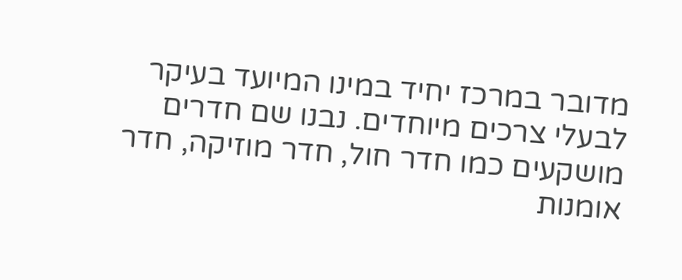מדובר במרכז יחיד במינו המיועד בעיקר לבעלי צרכים מיוחדים. נבנו שם חדרים מושקעים כמו חדר חול, חדר מוזיקה, חדר אומנות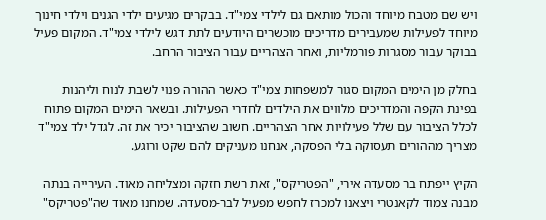ויש שם מטבח מיוחד והכול מותאם גם לילדי צמי"ד. בבקרים מגיעים ילדי הגנים וילדי חינוך מיוחד לפעילות שמעבירים מדריכים מוכשרים היודעים לתת דגש לילדי צמי"ד. המקום פעיל בבוקר עבור מסגרות פורמליות, ואחר הצהריים עבור הציבור הרחב.

בחלק מן הימים המקום סגור למשפחות צמי"ד כאשר ההורה פנוי לשבת לנוח וליהנות בפינת הקפה והמדריכים מלווים את הילדים לחדרי הפעילות. ובשאר הימים המקום פתוח לכלל הציבור עם שלל פעילויות אחר הצהריים. חשוב שהציבור יכיר את זה. לגדל ילד צמי"ד מצריך מההורים תעסוקה בלי הפסקה, אנחנו מעניקים להם שקט ורוגע.

הקיץ ייפתח בר מסעדה אירי, "הפטריקס", זאת רשת חזקה ומצליחה מאוד. העירייה בנתה מבנה צמוד לקאנטרי ויצאנו למכרז לחפש מפעיל לבר-מסעדה. שמחנו מאוד שה"פטריקס"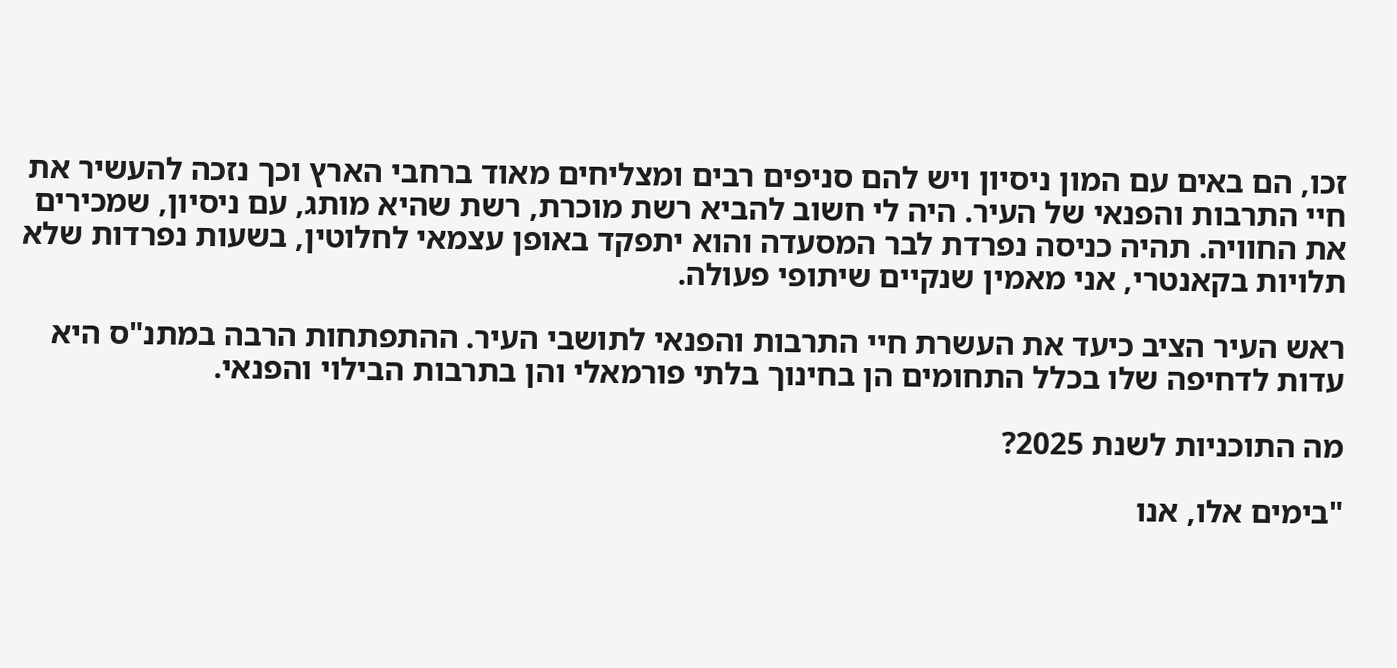זכו, הם באים עם המון ניסיון ויש להם סניפים רבים ומצליחים מאוד ברחבי הארץ וכך נזכה להעשיר את חיי התרבות והפנאי של העיר. היה לי חשוב להביא רשת מוכרת, רשת שהיא מותג, עם ניסיון, שמכירים את החוויה. תהיה כניסה נפרדת לבר המסעדה והוא יתפקד באופן עצמאי לחלוטין, בשעות נפרדות שלא תלויות בקאנטרי, אני מאמין שנקיים שיתופי פעולה.

ראש העיר הציב כיעד את העשרת חיי התרבות והפנאי לתושבי העיר. ההתפתחות הרבה במתנ"ס היא עדות לדחיפה שלו בכלל התחומים הן בחינוך בלתי פורמאלי והן בתרבות הבילוי והפנאי.

מה התוכניות לשנת 2025?

"בימים אלו, אנו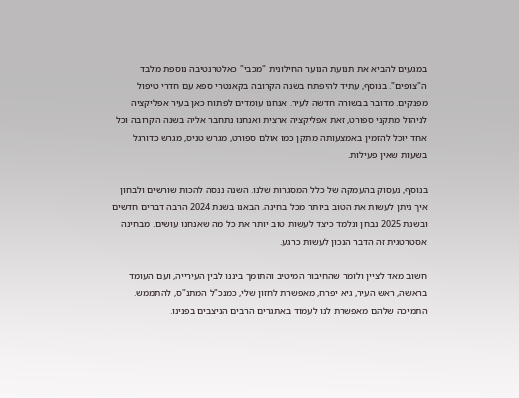במגעים להביא את תנועת הנוער החילונית "מכבי" כאלטרנטיבה נוספת מלבד ה"צופים". בנוסף, עתיד להיפתח בשנה הקרובה בקאנטרי ספא עם חדרי טיפול מפנקים. מדובר בבשורה חדשה לעיר. אנחנו עומדים לפתוח כאן בעיר אפליקציה לניהול מתקני ספורט, זאת אפליקציה ארצית ואנחנו נתחבר אליה בשנה הקרובה וכל אחד יוכל להזמין באמצעותה מתקן כמו אולם ספורט, מגרש טניס, מגרש כדורגל בשעות שאין פעילות.

בנוסף, נעסוק בהעמקה של כלל המסגרות שלנו. השנה ננסה להכות שורשים ולבחון איך ניתן לעשות את הטוב ביותר מכל בחינה. הבאנו בשנת 2024 הרבה דברים חדשים ובשנת 2025 נבחן ונלמד כיצד לעשות טוב יותר את כל מה שאנחנו עושים. מבחינה אסטרטגית זה הדבר הנכון לעשות כרגע.

חשוב מאד לציין ולומר שהחיבור המיטיב והתומך ביננו לבין העירייה, ועם העומד בראשה, ראש העיר, גיא יפרח, מאפשרת לחזון שלי, כמנכ"ל המתנ"ס, להתממש. התמיכה שלהם מאפשרת לנו לעמוד באתגרים הרבים הניצבים בפנינו.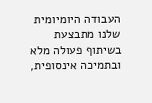העבודה היומיומית שלנו מתבצעת בשיתוף פעולה מלא ובתמיכה אינסופית,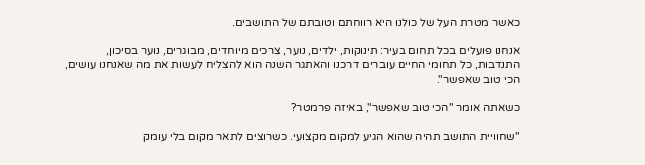כאשר מטרת העל של כולנו היא רווחתם וטובתם של התושבים.

אנחנו פועלים בכל תחום בעיר: תינוקות, ילדים, נוער, צרכים מיוחדים, מבוגרים, נוער בסיכון, התנדבות, כל תחומי החיים עוברים דרכנו והאתגר השנה הוא להצליח לעשות את מה שאנחנו עושים, הכי טוב שאפשר".

כשאתה אומר "הכי טוב שאפשר", באיזה פרמטר?

"שחוויית התושב תהיה שהוא הגיע למקום מקצועי. כשרוצים לתאר מקום בלי עומק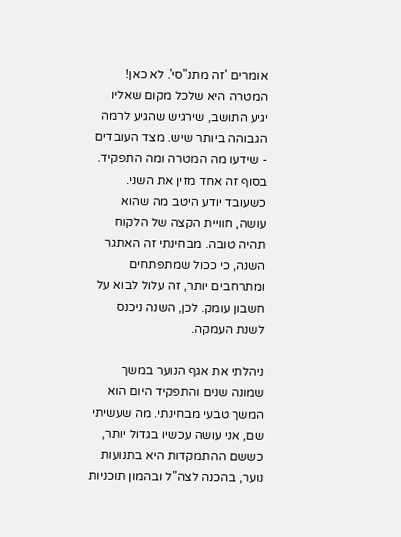אומרים 'זה מתנ"סי'. לא כאן! המטרה היא שלכל מקום שאליו יגיע התושב, שירגיש שהגיע לרמה הגבוהה ביותר שיש. מצד העובדים - שידעו מה המטרה ומה התפקיד. בסוף זה אחד מזין את השני. כשעובד יודע היטב מה שהוא עושה, חוויית הקצה של הלקוח תהיה טובה. מבחינתי זה האתגר השנה, כי ככול שמתפתחים ומתרחבים יותר, זה עלול לבוא על חשבון עומק. לכן, השנה ניכנס לשנת העמקה.

ניהלתי את אגף הנוער במשך שמונה שנים והתפקיד היום הוא המשך טבעי מבחינתי. מה שעשיתי שם, אני עושה עכשיו בגדול יותר, כששם ההתמקדות היא בתנועות נוער, בהכנה לצה"ל ובהמון תוכניות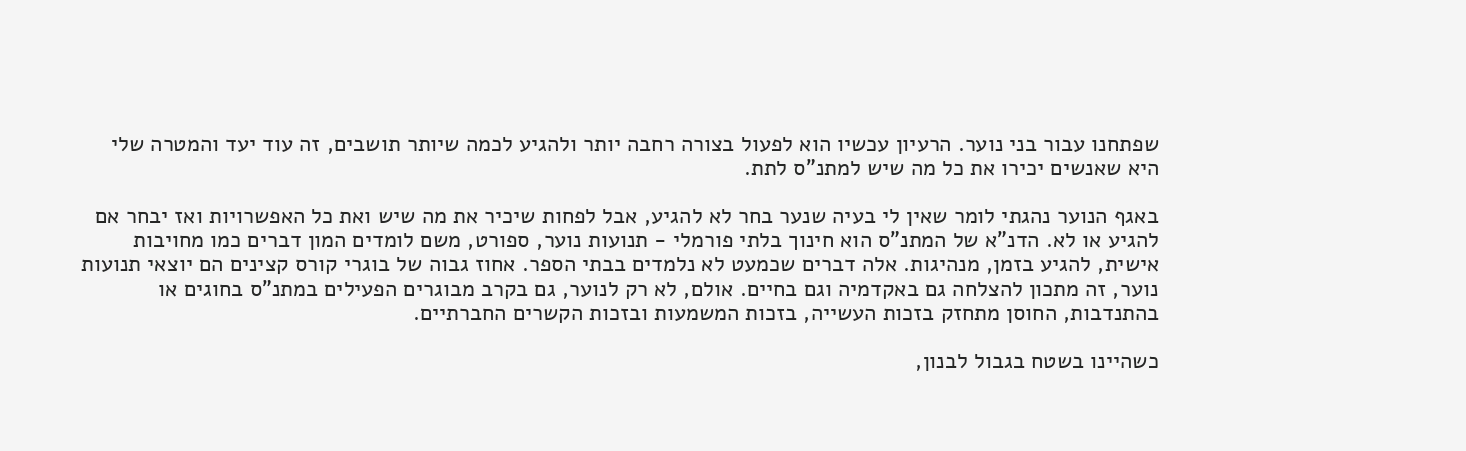שפתחנו עבור בני נוער. הרעיון עכשיו הוא לפעול בצורה רחבה יותר ולהגיע לכמה שיותר תושבים, זה עוד יעד והמטרה שלי היא שאנשים יכירו את כל מה שיש למתנ"ס לתת.

באגף הנוער נהגתי לומר שאין לי בעיה שנער בחר לא להגיע, אבל לפחות שיכיר את מה שיש ואת כל האפשרויות ואז יבחר אם להגיע או לא. הדנ"א של המתנ"ס הוא חינוך בלתי פורמלי - תנועות נוער, ספורט, משם לומדים המון דברים כמו מחויבות אישית, להגיע בזמן, מנהיגות. אלה דברים שכמעט לא נלמדים בבתי הספר. אחוז גבוה של בוגרי קורס קצינים הם יוצאי תנועות נוער, זה מתכון להצלחה גם באקדמיה וגם בחיים. אולם, לא רק לנוער, גם בקרב מבוגרים הפעילים במתנ"ס בחוגים או בהתנדבות, החוסן מתחזק בזכות העשייה, בזכות המשמעות ובזכות הקשרים החברתיים.

כשהיינו בשטח בגבול לבנון,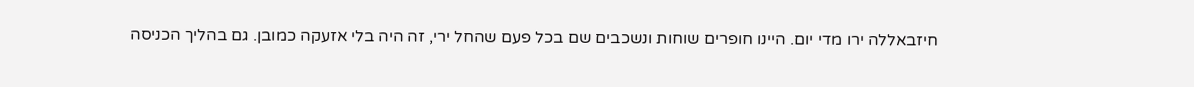חיזבאללה ירו מדי יום. היינו חופרים שוחות ונשכבים שם בכל פעם שהחל ירי, זה היה בלי אזעקה כמובן. גם בהליך הכניסה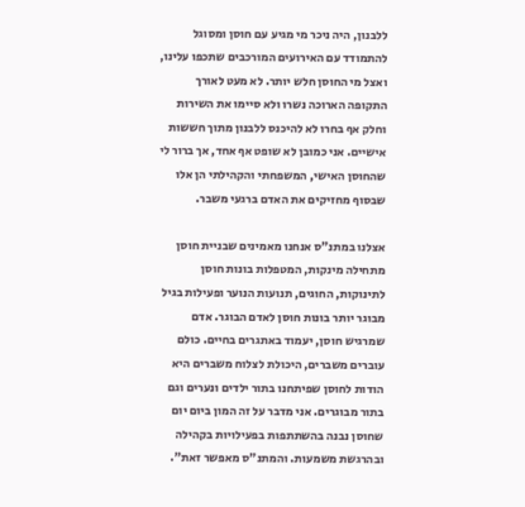ללבנון, היה ניכר מי מגיע עם חוסן ומסוגל להתמודד עם האירועים המורכבים שתכפו עלינו, ואצל מי החוסן חלש יותר. לא מעט לאורך התקופה הארוכה נשרו ולא סיימו את השירות וחלק אף בחרו לא להיכנס ללבנון מתוך חששות אישיים. אני כמובן לא שופט אף אחד, אך ברור לי שהחוסן האישי, המשפחתי והקהילתי הן אלו שבסוף מחזיקים את האדם ברגעי משבר.

אצלנו במתנ"ס אנחנו מאמינים שבניית חוסן מתחילה מינקות, המטפלות בונות חוסן לתינוקות, החוגים, תנועות הנוער ופעילות בגיל מבוגר יותר בונות חוסן לאדם הבוגר. אדם שמרגיש חוסן, יעמוד באתגרים בחיים. כולם עוברים משברים, היכולת לצלוח משברים היא הודות לחוסן שפיתחנו בתור ילדים ונערים וגם בתור מבוגרים. אני מדבר על זה המון ביום יום  שחוסן נבנה בהשתתפות בפעילויות בקהילה ובהרגשת משמעות. והמתנ"ס מאפשר זאת".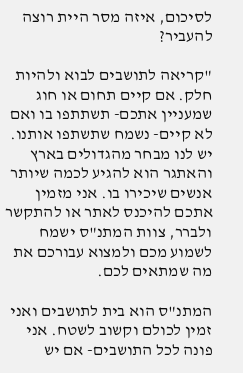לסיכום, איזה מסר היית רוצה להעביר?

"קריאה לתושבים לבוא ולהיות חלק. אם קיים תחום או חוג שמעניין אתכם- תשתתפו בו ואם לא קיים- נשמח שתשתפו אותנו. יש לנו מבחר מהגדולים בארץ והאתגר הוא להגיע לכמה שיותר אנשים שיכירו בו. אני מזמין אתכם להיכנס לאתר או להתקשר ולברר, צוות המתנ"ס ישמח לשמוע מכם ולמצוא עבורכם את מה שמתאים לכם.

המתנ"ס הוא בית לתושבים ואני זמין לכולם וקשוב לשטח. אני פונה לכל התושבים- אם יש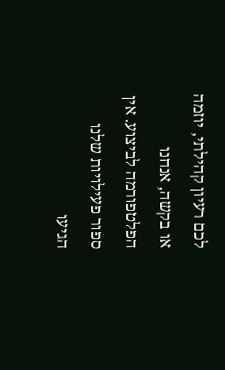לכם רעיון קהילתי, יוזמה או בקשה, אנחנו הפלטפורמה לביצוע. אין ספור פעילויות שלנו הגיעו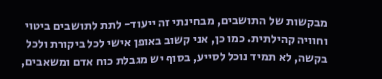מבקשות של התושבים, מבחינתי זה ייעוד- לתת לתושבים ביטוי וחוויה קהילתית. כמו כן, אני קשוב באופן אישי לכל ביקורת ולכל בקשה, לא תמיד נוכל לסייע, בסוף יש מגבלת כוח אדם ומשאבים,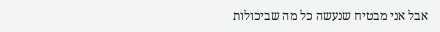אבל אני מבטיח שנעשה כל מה שביכולות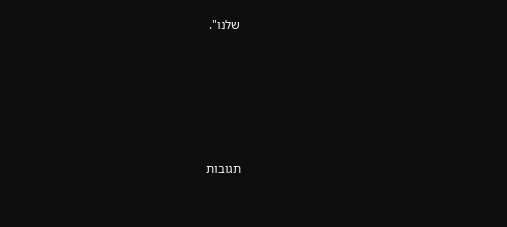שלנו".





תגובות